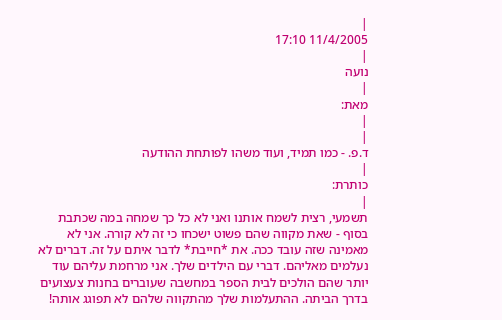|
11/4/2005 17:10
|
נועה
|
מאת:
|
|
ד.פ. - כמו תמיד, ועוד משהו לפותחת ההודעה
|
כותרת:
|
תשמעי, רצית לשמח אותנו ואני לא כל כך שמחה במה שכתבת בסוף - שאת מקווה שהם פשוט ישכחו כי זה לא קורה. אני לא מאמינה שזה עובד ככה. את *חייבת* לדבר איתם על זה. דברים לא נעלמים מאליהם. דברי עם הילדים שלך. אני מרחמת עליהם עוד יותר שהם הולכים לבית הספר במחשבה שעוברים בחנות צעצועים בדרך הביתה. ההתעלמות שלך מהתקווה שלהם לא תפוגג אותה!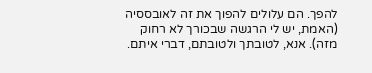להפך. הם עלולים להפוך את זה לאובססיה (האמת, יש לי הרגשה שבכורך לא רחוק מזה). אנא, לטובתך ולטובתם, דברי איתם.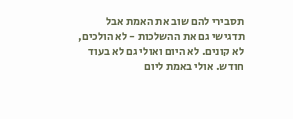תסבירי להם שוב את האמת אבל תדגישי גם את ההשלכות - לא הולכים, לא קונים. לא היום ואולי גם לא בעוד חודש. אולי באמת ליום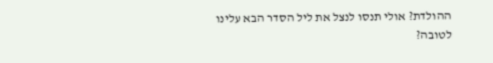ההולדת? אולי תנסו לנצל את ליל הסדר הבא עלינו לטובה?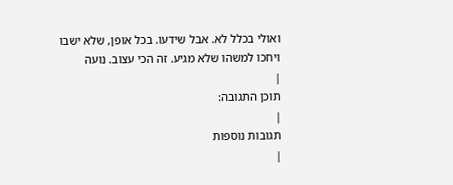ואולי בכלל לא. אבל שידעו. בכל אופן, שלא ישבו ויחכו למשהו שלא מגיע. זה הכי עצוב. נועה
|
תוכן התגובה:
|
תגובות נוספות
|